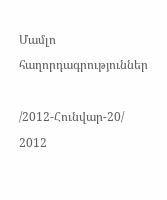Մամլո հաղորդագրություններ

/2012-Հունվար-20/
2012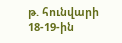թ. հունվարի 18-19-ին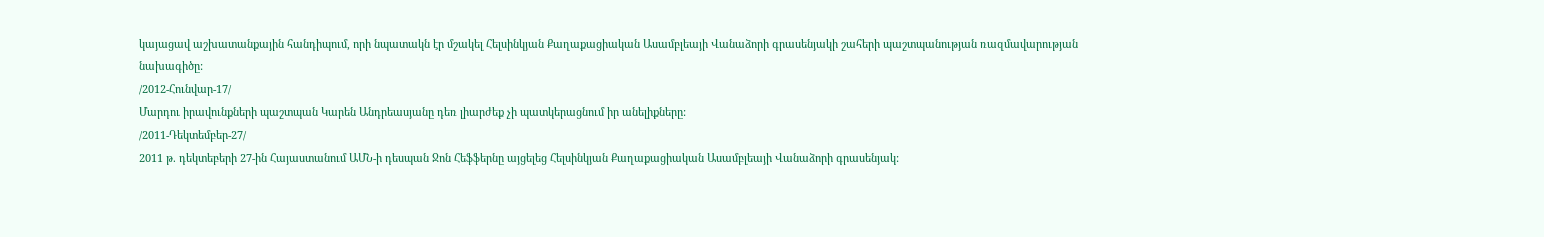կայացավ աշխատանքային հանդիպում, որի նպատակն էր մշակել Հելսինկյան Քաղաքացիական Ասամբլեայի Վանաձորի գրասենյակի շահերի պաշտպանության ռազմավարության նախագիծը:
/2012-Հունվար-17/
Մարդու իրավունքների պաշտպան Կարեն Անդրեասյանը դեռ լիարժեք չի պատկերացնում իր անելիքները:
/2011-Դեկտեմբեր-27/
2011 թ. դեկտեբերի 27-ին Հայաստանում ԱՄՆ-ի դեսպան Ջոն Հեֆֆերնը այցելեց Հելսինկյան Քաղաքացիական Ասամբլեայի Վանաձորի գրասենյակ: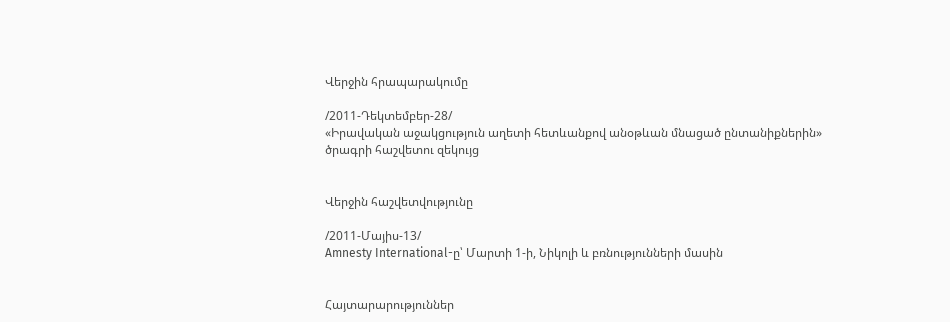Վերջին հրապարակումը

/2011-Դեկտեմբեր-28/
«Իրավական աջակցություն աղետի հետևանքով անօթևան մնացած ընտանիքներին» ծրագրի հաշվետու զեկույց


Վերջին հաշվետվությունը

/2011-Մայիս-13/
Amnesty International-ը՝ Մարտի 1-ի, Նիկոլի և բռնությունների մասին


Հայտարարություններ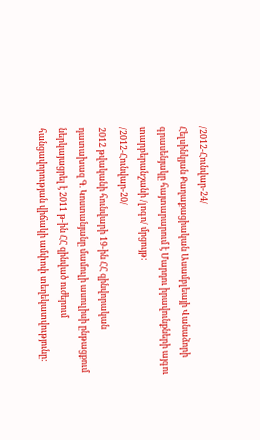/2012-Հունվար-24/
Հելսինկյան Քաղաքացիական Ասամբլեայի Վանաձորի գրասենյակը հայտարարում է Մարդու իրավունքների այգու տարբերանշանի /լոգո/ մրցույթ:
/2012-Հունվար-20/
2012 թվականի հունվարի 19-ին ՀՀ զինվորական դատախազ Գ. Կոստանյանը մամուլի ասուլիսի ընթացքում ներկայացրել է 2011 թ-ին ՀՀ զինված ուժերում հանցավորության վիճակի ամփոփ տեղեկատվությունը: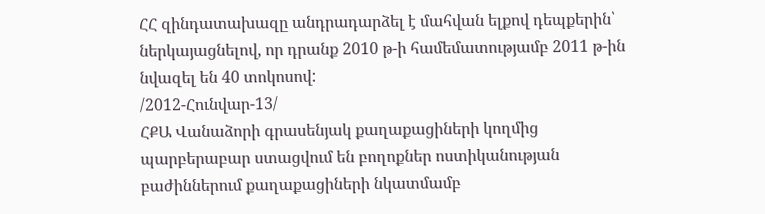ՀՀ զինդատախազը անդրադարձել է մահվան ելքով դեպքերին՝ ներկայացնելով, որ դրանք 2010 թ-ի համեմատությամբ 2011 թ-ին նվազել են 40 տոկոսով:
/2012-Հունվար-13/
ՀՔԱ Վանաձորի գրասենյակ քաղաքացիների կողմից պարբերաբար ստացվում են բողոքներ ոստիկանության բաժիններում քաղաքացիների նկատմամբ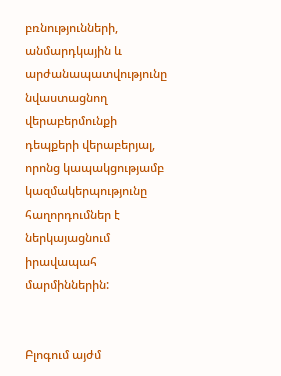բռնությունների, անմարդկային և արժանապատվությունը նվաստացնող վերաբերմունքի դեպքերի վերաբերյալ, որոնց կապակցությամբ կազմակերպությունը հաղորդումներ է ներկայացնում իրավապահ մարմիններին:


Բլոգում այժմ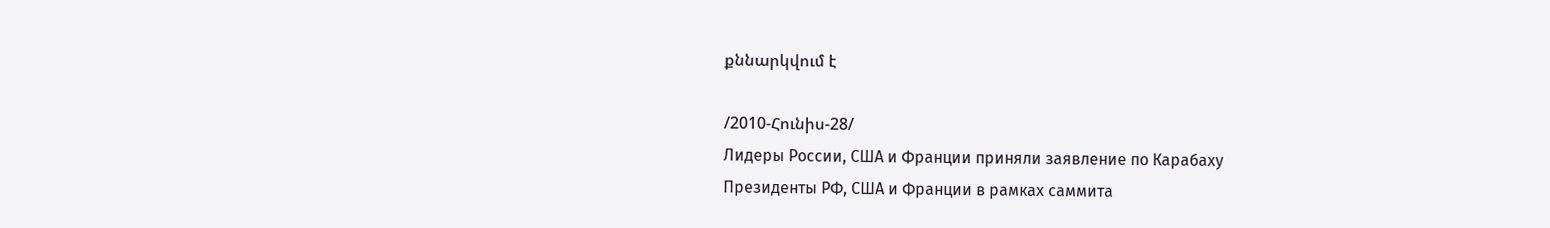քննարկվում է

/2010-Հունիս-28/
Лидеры России, США и Франции приняли заявление по Карабаху
Президенты РФ, США и Франции в рамках саммита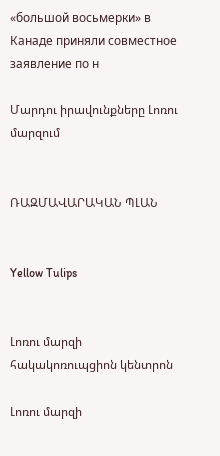«большой восьмерки» в Канаде приняли совместное заявление по н

Մարդու իրավունքները Լոռու մարզում


ՌԱԶՄԱՎԱՐԱԿԱՆ ՊԼԱՆ


Yellow Tulips


Լոռու մարզի հակակոռուպցիոն կենտրոն

Լոռու մարզի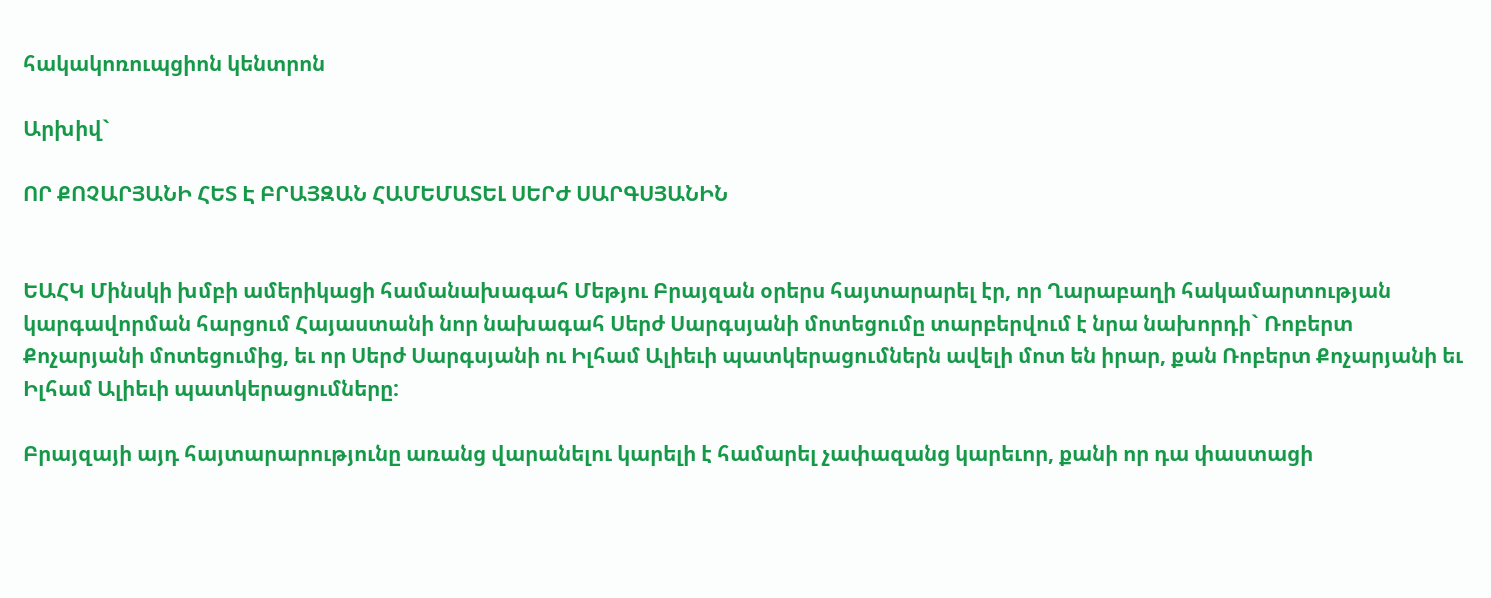հակակոռուպցիոն կենտրոն

Արխիվ`

ՈՐ ՔՈՉԱՐՅԱՆԻ ՀԵՏ Է ԲՐԱՅԶԱՆ ՀԱՄԵՄԱՏԵԼ ՍԵՐԺ ՍԱՐԳՍՅԱՆԻՆ


ԵԱՀԿ Մինսկի խմբի ամերիկացի համանախագահ Մեթյու Բրայզան օրերս հայտարարել էր, որ Ղարաբաղի հակամարտության կարգավորման հարցում Հայաստանի նոր նախագահ Սերժ Սարգսյանի մոտեցումը տարբերվում է նրա նախորդի` Ռոբերտ Քոչարյանի մոտեցումից, եւ որ Սերժ Սարգսյանի ու Իլհամ Ալիեւի պատկերացումներն ավելի մոտ են իրար, քան Ռոբերտ Քոչարյանի եւ Իլհամ Ալիեւի պատկերացումները:

Բրայզայի այդ հայտարարությունը առանց վարանելու կարելի է համարել չափազանց կարեւոր, քանի որ դա փաստացի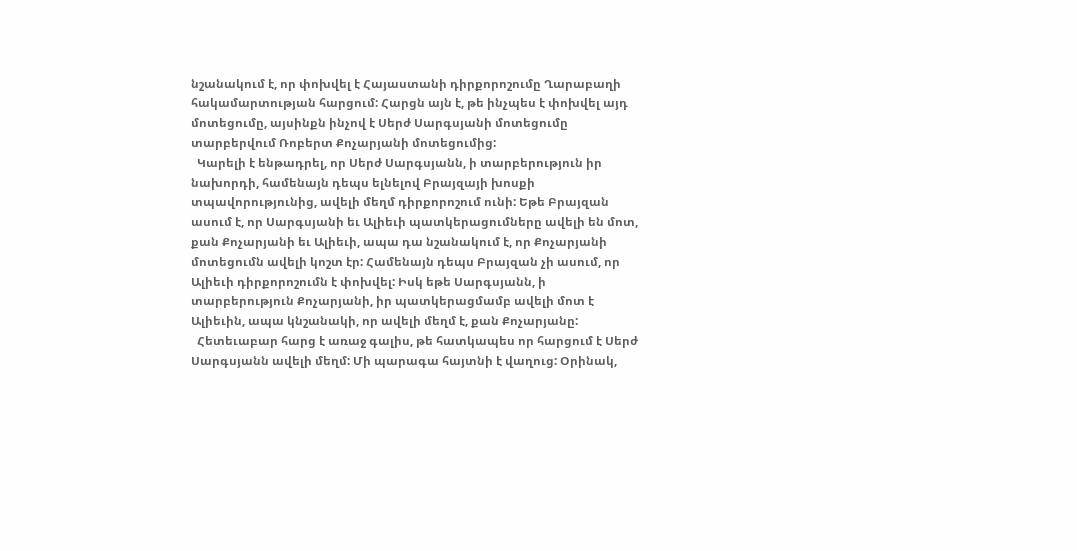նշանակում է, որ փոխվել է Հայաստանի դիրքորոշումը Ղարաբաղի հակամարտության հարցում: Հարցն այն է, թե ինչպես է փոխվել այդ մոտեցումը, այսինքն ինչով է Սերժ Սարգսյանի մոտեցումը տարբերվում Ռոբերտ Քոչարյանի մոտեցումից:
  Կարելի է ենթադրել, որ Սերժ Սարգսյանն, ի տարբերություն իր նախորդի, համենայն դեպս ելնելով Բրայզայի խոսքի տպավորությունից, ավելի մեղմ դիրքորոշում ունի: Եթե Բրայզան ասում է, որ Սարգսյանի եւ Ալիեւի պատկերացումները ավելի են մոտ, քան Քոչարյանի եւ Ալիեւի, ապա դա նշանակում է, որ Քոչարյանի մոտեցումն ավելի կոշտ էր: Համենայն դեպս Բրայզան չի ասում, որ Ալիեւի դիրքորոշումն է փոխվել: Իսկ եթե Սարգսյանն, ի տարբերություն Քոչարյանի, իր պատկերացմամբ ավելի մոտ է Ալիեւին, ապա կնշանակի, որ ավելի մեղմ է, քան Քոչարյանը:
  Հետեւաբար հարց է առաջ գալիս, թե հատկապես որ հարցում է Սերժ Սարգսյանն ավելի մեղմ: Մի պարագա հայտնի է վաղուց: Օրինակ,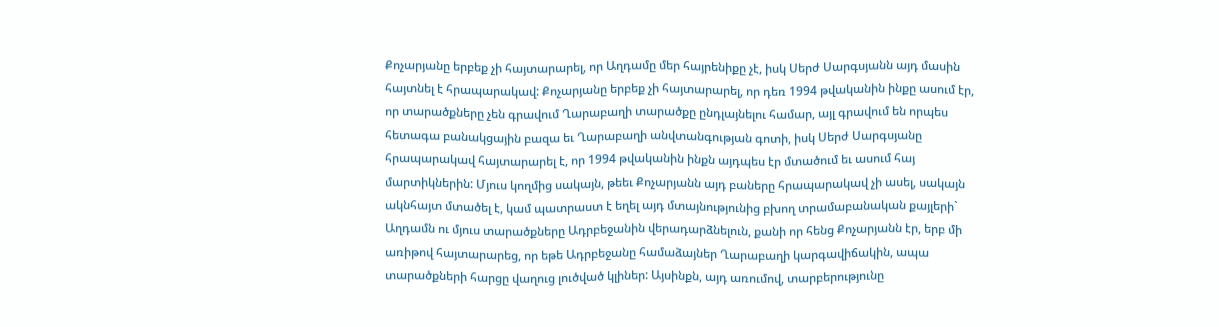Քոչարյանը երբեք չի հայտարարել, որ Աղդամը մեր հայրենիքը չէ, իսկ Սերժ Սարգսյանն այդ մասին հայտնել է հրապարակավ: Քոչարյանը երբեք չի հայտարարել, որ դեռ 1994 թվականին ինքը ասում էր, որ տարածքները չեն գրավում Ղարաբաղի տարածքը ընդլայնելու համար, այլ գրավում են որպես հետագա բանակցային բազա եւ Ղարաբաղի անվտանգության գոտի, իսկ Սերժ Սարգսյանը հրապարակավ հայտարարել է, որ 1994 թվականին ինքն այդպես էր մտածում եւ ասում հայ մարտիկներին: Մյուս կողմից սակայն, թեեւ Քոչարյանն այդ բաները հրապարակավ չի ասել, սակայն ակնհայտ մտածել է, կամ պատրաստ է եղել այդ մտայնությունից բխող տրամաբանական քայլերի` Աղդամն ու մյուս տարածքները Ադրբեջանին վերադարձնելուն, քանի որ հենց Քոչարյանն էր, երբ մի առիթով հայտարարեց, որ եթե Ադրբեջանը համաձայներ Ղարաբաղի կարգավիճակին, ապա տարածքների հարցը վաղուց լուծված կլիներ: Այսինքն, այդ առումով, տարբերությունը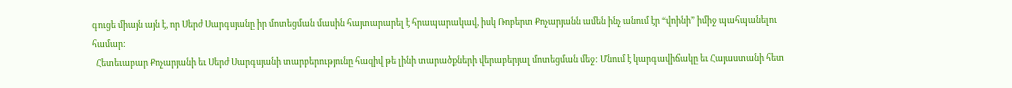գուցե միայն այն է, որ Սերժ Սարգսյանը իր մոտեցման մասին հայտարարել է հրապարակավ, իսկ Ռոբերտ Քոչարյանն ամեն ինչ անում էր “վոինի” իմիջ պահպանելու համար:
  Հետեւաբար Քոչարյանի եւ Սերժ Սարգսյանի տարբերությունը հազիվ թե լինի տարածքների վերաբերյալ մոտեցման մեջ: Մնում է կարգավիճակը եւ Հայաստանի հետ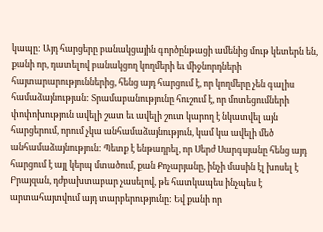կապը: Այդ հարցերը բանակցային գործընթացի ամենից մութ կետերն են, քանի որ, դատելով բանակցող կողմերի եւ միջնորդների հայտարարություններից, հենց այդ հարցում է, որ կողմերը չեն գալիս համաձայնության: Տրամաբանությունը հուշում է, որ մոտեցումների փոփոխություն ավելի շատ եւ ավելի շուտ կարող է նկատվել այն հարցերում, որում չկա անհամաձայնություն, կամ կա ավելի մեծ անհամաձայնություն: Պետք է ենթադրել, որ Սերժ Սարգսյանը հենց այդ հարցում է այլ կերպ մտածում, քան Քոչարյանը, ինչի մասին էլ խոսել է Բրայզան, դժբախտաբար չասելով, թե հատկապես ինչպես է արտահայտվում այդ տարբերությունը: Եվ քանի որ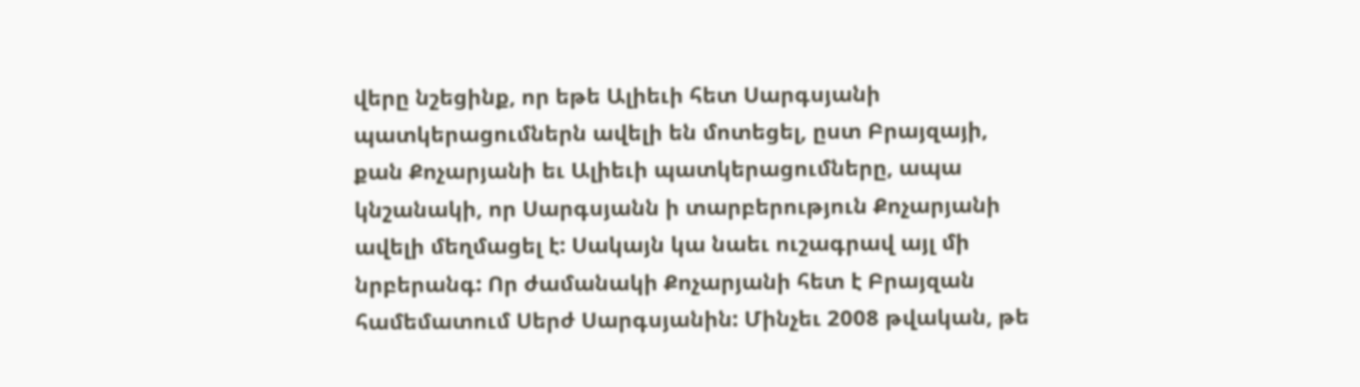վերը նշեցինք, որ եթե Ալիեւի հետ Սարգսյանի պատկերացումներն ավելի են մոտեցել, ըստ Բրայզայի, քան Քոչարյանի եւ Ալիեւի պատկերացումները, ապա կնշանակի, որ Սարգսյանն ի տարբերություն Քոչարյանի ավելի մեղմացել է: Սակայն կա նաեւ ուշագրավ այլ մի նրբերանգ: Որ ժամանակի Քոչարյանի հետ է Բրայզան համեմատում Սերժ Սարգսյանին: Մինչեւ 2008 թվական, թե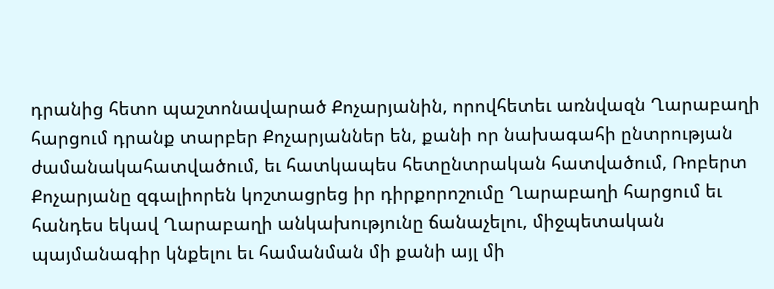դրանից հետո պաշտոնավարած Քոչարյանին, որովհետեւ առնվազն Ղարաբաղի հարցում դրանք տարբեր Քոչարյաններ են, քանի որ նախագահի ընտրության ժամանակահատվածում, եւ հատկապես հետընտրական հատվածում, Ռոբերտ Քոչարյանը զգալիորեն կոշտացրեց իր դիրքորոշումը Ղարաբաղի հարցում եւ հանդես եկավ Ղարաբաղի անկախությունը ճանաչելու, միջպետական պայմանագիր կնքելու եւ համանման մի քանի այլ մի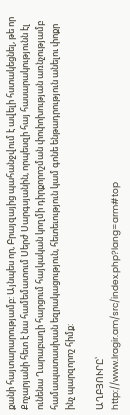քանի հայտարարությամբ: Այնպես որ, Բրայզայից պահանջվում է ավելի հստակեցնել, թե որ Քոչարյանի հետ է նա համեմատում Սերժ Սարգսյանին, որպեսզի հայ հասարակությունն էլ ունենա Ղարաբաղի հարցում հայկական կողմի դիրքորոշման փոփոխության առնչությամբ համապատասխան եզրակացություն, հետեւություն կամ գոնե ենթադրություն անելու փոքր ինչ պարզորոշ հիմք:

ԱՂԲՅՈՒՐԸ՝
http://www.lragir.am/src/index.php?lang=arm#top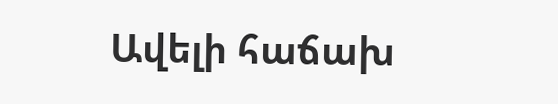Ավելի հաճախ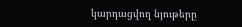կարդացվող նյութերը